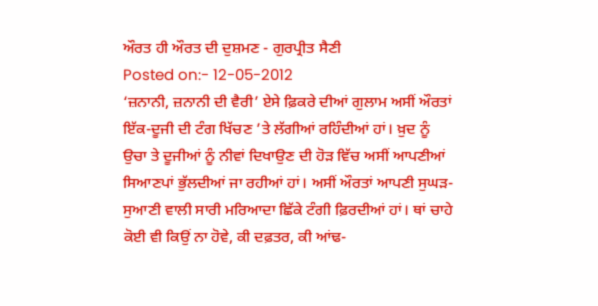ਔਰਤ ਹੀ ਔਰਤ ਦੀ ਦੁਸ਼ਮਣ - ਗੁਰਪ੍ਰੀਤ ਸੈਣੀ
Posted on:- 12-05-2012
‘ਜ਼ਨਾਨੀ, ਜ਼ਨਾਨੀ ਦੀ ਵੈਰੀ’ ਏਸੇ ਫ਼ਿਕਰੇ ਦੀਆਂ ਗੁਲਾਮ ਅਸੀਂ ਔਰਤਾਂ ਇੱਕ-ਦੂਜੀ ਦੀ ਟੰਗ ਖਿੱਚਣ ’ਤੇ ਲੱਗੀਆਂ ਰਹਿੰਦੀਆਂ ਹਾਂ। ਖ਼ੁਦ ਨੂੰ ਉਚਾ ਤੇ ਦੂਜੀਆਂ ਨੂੰ ਨੀਵਾਂ ਦਿਖਾਉਣ ਦੀ ਹੋੜ ਵਿੱਚ ਅਸੀਂ ਆਪਣੀਆਂ ਸਿਆਣਪਾਂ ਭੁੱਲਦੀਆਂ ਜਾ ਰਹੀਆਂ ਹਾਂ। ਅਸੀਂ ਔਰਤਾਂ ਆਪਣੀ ਸੁਘੜ-ਸੁਆਣੀ ਵਾਲੀ ਸਾਰੀ ਮਰਿਆਦਾ ਛਿੱਕੇ ਟੰਗੀ ਫ਼ਿਰਦੀਆਂ ਹਾਂ। ਥਾਂ ਚਾਹੇ ਕੋਈ ਵੀ ਕਿਉਂ ਨਾ ਹੋਵੇ, ਕੀ ਦਫ਼ਤਰ, ਕੀ ਆਂਢ-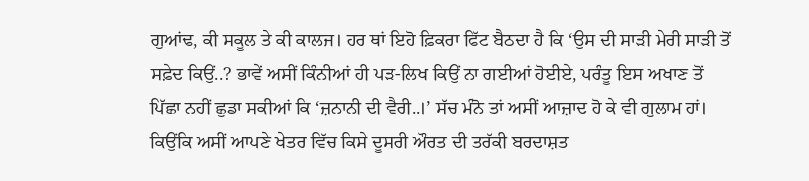ਗੁਆਂਢ, ਕੀ ਸਕੂਲ ਤੇ ਕੀ ਕਾਲਜ। ਹਰ ਥਾਂ ਇਹੋ ਫ਼ਿਕਰਾ ਫਿੱਟ ਬੈਠਦਾ ਹੈ ਕਿ ‘ਉਸ ਦੀ ਸਾੜੀ ਮੇਰੀ ਸਾੜੀ ਤੋਂ ਸਫ਼ੇਦ ਕਿਉਂ..? ਭਾਵੇਂ ਅਸੀਂ ਕਿੰਨੀਆਂ ਹੀ ਪੜ-ਲਿਖ ਕਿਉਂ ਨਾ ਗਈਆਂ ਹੋਈਏ, ਪਰੰਤੂ ਇਸ ਅਖਾਣ ਤੋਂ ਪਿੱਛਾ ਨਹੀਂ ਛੁਡਾ ਸਕੀਆਂ ਕਿ ‘ਜ਼ਨਾਨੀ ਦੀ ਵੈਰੀ..।’ ਸੱਚ ਮੰਨੋ ਤਾਂ ਅਸੀਂ ਆਜ਼ਾਦ ਹੋ ਕੇ ਵੀ ਗੁਲਾਮ ਹਾਂ। ਕਿਉਂਕਿ ਅਸੀਂ ਆਪਣੇ ਖੇਤਰ ਵਿੱਚ ਕਿਸੇ ਦੂਸਰੀ ਔਰਤ ਦੀ ਤਰੱਕੀ ਬਰਦਾਸ਼ਤ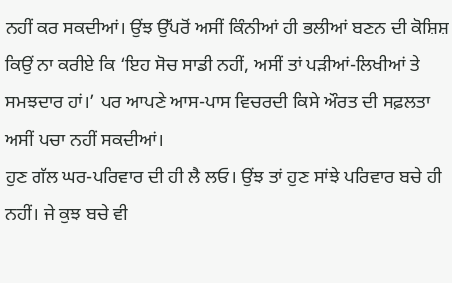ਨਹੀਂ ਕਰ ਸਕਦੀਆਂ। ਉਂਝ ਉੱਪਰੋਂ ਅਸੀਂ ਕਿੰਨੀਆਂ ਹੀ ਭਲੀਆਂ ਬਣਨ ਦੀ ਕੋਸ਼ਿਸ਼ ਕਿਉਂ ਨਾ ਕਰੀਏ ਕਿ ‘ਇਹ ਸੋਚ ਸਾਡੀ ਨਹੀਂ, ਅਸੀਂ ਤਾਂ ਪੜੀਆਂ-ਲਿਖੀਆਂ ਤੇ ਸਮਝਦਾਰ ਹਾਂ।’ ਪਰ ਆਪਣੇ ਆਸ-ਪਾਸ ਵਿਚਰਦੀ ਕਿਸੇ ਔਰਤ ਦੀ ਸਫ਼ਲਤਾ ਅਸੀਂ ਪਚਾ ਨਹੀਂ ਸਕਦੀਆਂ।
ਹੁਣ ਗੱਲ ਘਰ-ਪਰਿਵਾਰ ਦੀ ਹੀ ਲੈ ਲਓ। ਉਂਝ ਤਾਂ ਹੁਣ ਸਾਂਝੇ ਪਰਿਵਾਰ ਬਚੇ ਹੀ ਨਹੀਂ। ਜੇ ਕੁਝ ਬਚੇ ਵੀ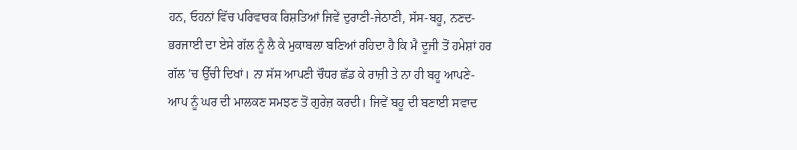ਹਨ, ਓਹਨਾਂ ਵਿੱਚ ਪਰਿਵਾਰਕ ਰਿਸ਼ਤਿਆਂ ਜਿਵੇਂ ਦੁਰਾਣੀ-ਜੇਠਾਣੀ, ਸੱਸ-ਬਹੂ, ਨਣਦ-ਭਰਜਾਈ ਦਾ ਏਸੇ ਗੱਲ ਨੂੰ ਲੈ ਕੇ ਮੁਕਾਬਲਾ ਬਣਿਆਂ ਰਹਿਦਾ ਹੈ ਕਿ ਮੈ ਦੂਜੀ ਤੋਂ ਹਮੇਸ਼ਾਂ ਹਰ ਗੱਲ ’ਚ ਉੱਚੀ ਦਿਖਾਂ। ਨਾ ਸੱਸ ਆਪਣੀ ਚੌਧਰ ਛੱਡ ਕੇ ਰਾਜ਼ੀ ਤੇ ਨਾ ਹੀ ਬਹੂ ਆਪਣੇ-ਆਪ ਨੂੰ ਘਰ ਦੀ ਮਾਲਕਣ ਸਮਝਣ ਤੋਂ ਗੁਰੇਜ਼ ਕਰਦੀ। ਜਿਵੇਂ ਬਹੂ ਦੀ ਬਣਾਈ ਸਵਾਦ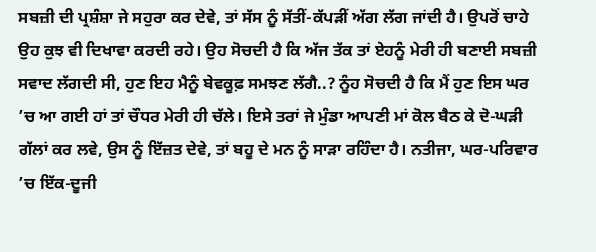ਸਬਜ਼ੀ ਦੀ ਪ੍ਰਸ਼ੰਸ਼ਾ ਜੇ ਸਹੁਰਾ ਕਰ ਦੇਵੇ, ਤਾਂ ਸੱਸ ਨੂੰ ਸੱਤੀਂ-ਕੱਪੜੀਂ ਅੱਗ ਲੱਗ ਜਾਂਦੀ ਹੈ। ਉਪਰੋਂ ਚਾਹੇ ਉਹ ਕੁਝ ਵੀ ਦਿਖਾਵਾ ਕਰਦੀ ਰਹੇ। ਉਹ ਸੋਚਦੀ ਹੈ ਕਿ ਅੱਜ ਤੱਕ ਤਾਂ ਏਹਨੂੰ ਮੇਰੀ ਹੀ ਬਣਾਈ ਸਬਜ਼ੀ ਸਵਾਦ ਲੱਗਦੀ ਸੀ, ਹੁਣ ਇਹ ਮੈਨੂੰ ਬੇਵਕੂਫ਼ ਸਮਝਣ ਲੱਗੈ..? ਨੂੰਹ ਸੋਚਦੀ ਹੈ ਕਿ ਮੈਂ ਹੁਣ ਇਸ ਘਰ ’ਚ ਆ ਗਈ ਹਾਂ ਤਾਂ ਚੌਧਰ ਮੇਰੀ ਹੀ ਚੱਲੇ। ਇਸੇ ਤਰਾਂ ਜੇ ਮੁੰਡਾ ਆਪਣੀ ਮਾਂ ਕੋਲ ਬੈਠ ਕੇ ਦੋ-ਘੜੀ ਗੱਲਾਂ ਕਰ ਲਵੇ, ਉਸ ਨੂੰ ਇੱਜ਼ਤ ਦੇਵੇ, ਤਾਂ ਬਹੂ ਦੇ ਮਨ ਨੂੰ ਸਾੜਾ ਰਹਿੰਦਾ ਹੈ। ਨਤੀਜਾ, ਘਰ-ਪਰਿਵਾਰ ’ਚ ਇੱਕ-ਦੂਜੀ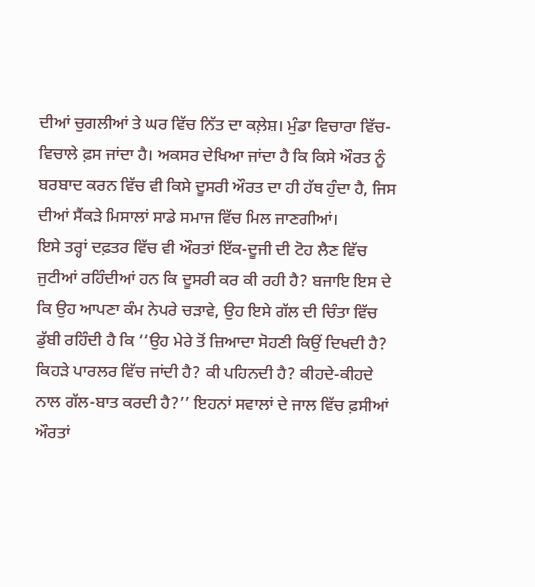ਦੀਆਂ ਚੁਗਲੀਆਂ ਤੇ ਘਰ ਵਿੱਚ ਨਿੱਤ ਦਾ ਕਲ਼ੇਸ਼। ਮੁੰਡਾ ਵਿਚਾਰਾ ਵਿੱਚ-ਵਿਚਾਲੇ ਫ਼ਸ ਜਾਂਦਾ ਹੈ। ਅਕਸਰ ਦੇਖਿਆ ਜਾਂਦਾ ਹੈ ਕਿ ਕਿਸੇ ਔਰਤ ਨੂੰ ਬਰਬਾਦ ਕਰਨ ਵਿੱਚ ਵੀ ਕਿਸੇ ਦੂਸਰੀ ਔਰਤ ਦਾ ਹੀ ਹੱਥ ਹੁੰਦਾ ਹੈ, ਜਿਸ ਦੀਆਂ ਸੈਂਕੜੇ ਮਿਸਾਲਾਂ ਸਾਡੇ ਸਮਾਜ ਵਿੱਚ ਮਿਲ ਜਾਣਗੀਆਂ।
ਇਸੇ ਤਰ੍ਹਾਂ ਦਫ਼ਤਰ ਵਿੱਚ ਵੀ ਔਰਤਾਂ ਇੱਕ-ਦੂਜੀ ਦੀ ਟੋਹ ਲੈਣ ਵਿੱਚ ਜੁਟੀਆਂ ਰਹਿੰਦੀਆਂ ਹਨ ਕਿ ਦੂਸਰੀ ਕਰ ਕੀ ਰਹੀ ਹੈ? ਬਜਾਇ ਇਸ ਦੇ ਕਿ ਉਹ ਆਪਣਾ ਕੰਮ ਨੇਪਰੇ ਚੜਾਵੇ, ਉਹ ਇਸੇ ਗੱਲ ਦੀ ਚਿੰਤਾ ਵਿੱਚ ਡੁੱਬੀ ਰਹਿੰਦੀ ਹੈ ਕਿ ‘‘ਉਹ ਮੇਰੇ ਤੋਂ ਜ਼ਿਆਦਾ ਸੋਹਣੀ ਕਿਉਂ ਦਿਖਦੀ ਹੈ? ਕਿਹੜੇ ਪਾਰਲਰ ਵਿੱਚ ਜਾਂਦੀ ਹੈ? ਕੀ ਪਹਿਨਦੀ ਹੈ? ਕੀਹਦੇ-ਕੀਹਦੇ ਨਾਲ ਗੱਲ-ਬਾਤ ਕਰਦੀ ਹੈ?’’ ਇਹਨਾਂ ਸਵਾਲਾਂ ਦੇ ਜਾਲ ਵਿੱਚ ਫ਼ਸੀਆਂ ਔਰਤਾਂ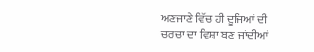ਅਣਜਾਣੇ ਵਿੱਚ ਹੀ ਦੂਜਿਆਂ ਦੀ ਚਰਚਾ ਦਾ ਵਿਸ਼ਾ ਬਣ ਜਾਂਦੀਆਂ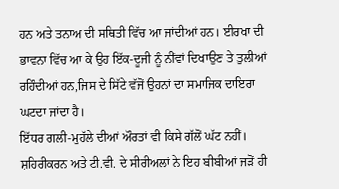ਹਨ ਅਤੇ ਤਨਾਅ ਦੀ ਸਥਿਤੀ ਵਿੱਚ ਆ ਜਾਂਦੀਆਂ ਹਨ। ਈਰਖਾ ਦੀ ਭਾਵਨਾ ਵਿੱਚ ਆ ਕੇ ਉਹ ਇੱਕ-ਦੂਜੀ ਨੂੰ ਨੀਂਵਾਂ ਦਿਖਾਉਣ ਤੇ ਤੁਲੀਆਂ ਰਹਿੰਦੀਆਂ ਹਨ,ਜਿਸ ਦੇ ਸਿੱਟੇ ਵੱਜੋਂ ਉਹਨਾਂ ਦਾ ਸਮਾਜਿਕ ਦਾਇਰਾ ਘਟਦਾ ਜਾਂਦਾ ਹੈ।
ਇੱਧਰ ਗਲੀ-ਮੁਹੱਲੇ ਦੀਆਂ ਔਰਤਾਂ ਵੀ ਕਿਸੇ ਗੱਲੋਂ ਘੱਟ ਨਹੀਂ। ਸ਼ਹਿਰੀਕਰਨ ਅਤੇ ਟੀ.ਵੀ. ਦੇ ਸੀਰੀਅਲਾਂ ਨੇ ਇਹ ਬੀਬੀਆਂ ਜੜੋਂ ਹੀ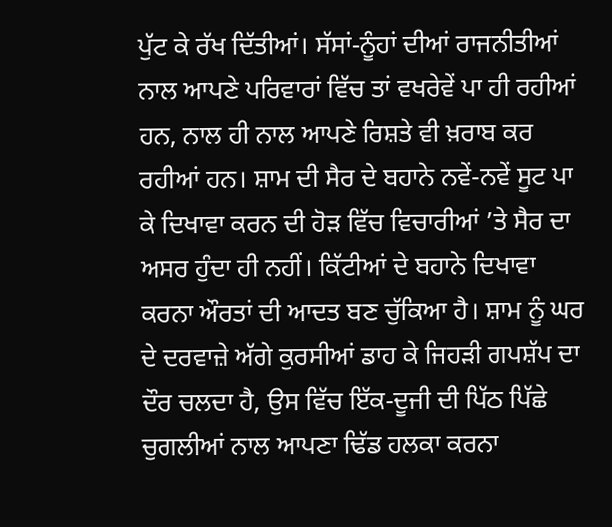ਪੁੱਟ ਕੇ ਰੱਖ ਦਿੱਤੀਆਂ। ਸੱਸਾਂ-ਨੂੰਹਾਂ ਦੀਆਂ ਰਾਜਨੀਤੀਆਂ ਨਾਲ ਆਪਣੇ ਪਰਿਵਾਰਾਂ ਵਿੱਚ ਤਾਂ ਵਖਰੇਵੇਂ ਪਾ ਹੀ ਰਹੀਆਂ ਹਨ, ਨਾਲ ਹੀ ਨਾਲ ਆਪਣੇ ਰਿਸ਼ਤੇ ਵੀ ਖ਼ਰਾਬ ਕਰ ਰਹੀਆਂ ਹਨ। ਸ਼ਾਮ ਦੀ ਸੈਰ ਦੇ ਬਹਾਨੇ ਨਵੇਂ-ਨਵੇਂ ਸੂਟ ਪਾ ਕੇ ਦਿਖਾਵਾ ਕਰਨ ਦੀ ਹੋੜ ਵਿੱਚ ਵਿਚਾਰੀਆਂ ’ਤੇ ਸੈਰ ਦਾ ਅਸਰ ਹੁੰਦਾ ਹੀ ਨਹੀਂ। ਕਿੱਟੀਆਂ ਦੇ ਬਹਾਨੇ ਦਿਖਾਵਾ ਕਰਨਾ ਔਰਤਾਂ ਦੀ ਆਦਤ ਬਣ ਚੁੱਕਿਆ ਹੈ। ਸ਼ਾਮ ਨੂੰ ਘਰ ਦੇ ਦਰਵਾਜ਼ੇ ਅੱਗੇ ਕੁਰਸੀਆਂ ਡਾਹ ਕੇ ਜਿਹੜੀ ਗਪਸ਼ੱਪ ਦਾ ਦੌਰ ਚਲਦਾ ਹੈ, ਉਸ ਵਿੱਚ ਇੱਕ-ਦੂਜੀ ਦੀ ਪਿੱਠ ਪਿੱਛੇ ਚੁਗਲੀਆਂ ਨਾਲ ਆਪਣਾ ਢਿੱਡ ਹਲਕਾ ਕਰਨਾ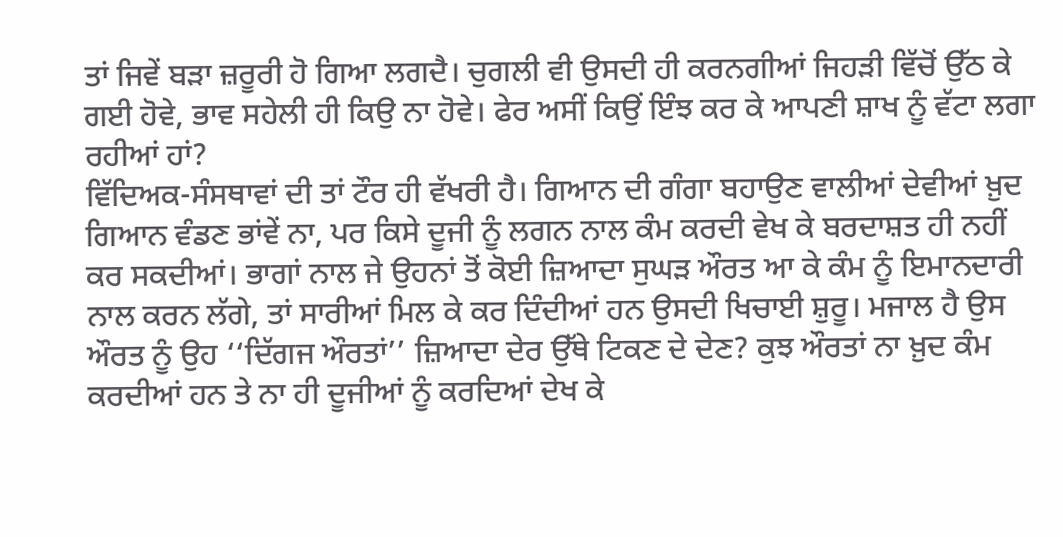ਤਾਂ ਜਿਵੇਂ ਬੜਾ ਜ਼ਰੂਰੀ ਹੋ ਗਿਆ ਲਗਦੈ। ਚੁਗਲੀ ਵੀ ਉਸਦੀ ਹੀ ਕਰਨਗੀਆਂ ਜਿਹੜੀ ਵਿੱਚੋਂ ਉੱਠ ਕੇ ਗਈ ਹੋਵੇ, ਭਾਵ ਸਹੇਲੀ ਹੀ ਕਿਉ ਨਾ ਹੋਵੇ। ਫੇਰ ਅਸੀਂ ਕਿਉਂ ਇੰਝ ਕਰ ਕੇ ਆਪਣੀ ਸ਼ਾਖ ਨੂੰ ਵੱਟਾ ਲਗਾ ਰਹੀਆਂ ਹਾਂ?
ਵਿੱਦਿਅਕ-ਸੰਸਥਾਵਾਂ ਦੀ ਤਾਂ ਟੌਰ ਹੀ ਵੱਖਰੀ ਹੈ। ਗਿਆਨ ਦੀ ਗੰਗਾ ਬਹਾਉਣ ਵਾਲੀਆਂ ਦੇਵੀਆਂ ਖ਼ੁਦ ਗਿਆਨ ਵੰਡਣ ਭਾਂਵੇਂ ਨਾ, ਪਰ ਕਿਸੇ ਦੂਜੀ ਨੂੰ ਲਗਨ ਨਾਲ ਕੰਮ ਕਰਦੀ ਵੇਖ ਕੇ ਬਰਦਾਸ਼ਤ ਹੀ ਨਹੀਂ ਕਰ ਸਕਦੀਆਂ। ਭਾਗਾਂ ਨਾਲ ਜੇ ਉਹਨਾਂ ਤੋਂ ਕੋਈ ਜ਼ਿਆਦਾ ਸੁਘੜ ਔਰਤ ਆ ਕੇ ਕੰਮ ਨੂੰ ਇਮਾਨਦਾਰੀ ਨਾਲ ਕਰਨ ਲੱਗੇ, ਤਾਂ ਸਾਰੀਆਂ ਮਿਲ ਕੇ ਕਰ ਦਿੰਦੀਆਂ ਹਨ ਉਸਦੀ ਖਿਚਾਈ ਸ਼ੁਰੂ। ਮਜਾਲ ਹੈ ਉਸ ਔਰਤ ਨੂੰ ਉਹ ‘‘ਦਿੱਗਜ ਔਰਤਾਂ’’ ਜ਼ਿਆਦਾ ਦੇਰ ਉੱਥੇ ਟਿਕਣ ਦੇ ਦੇਣ? ਕੁਝ ਔਰਤਾਂ ਨਾ ਖ਼ੁਦ ਕੰਮ ਕਰਦੀਆਂ ਹਨ ਤੇ ਨਾ ਹੀ ਦੂਜੀਆਂ ਨੂੰ ਕਰਦਿਆਂ ਦੇਖ ਕੇ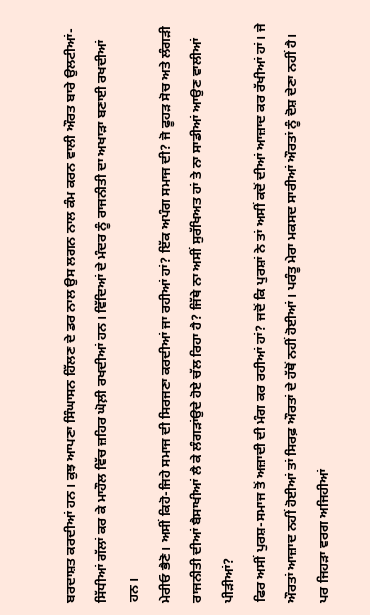ਬਰਦਾਸ਼ਤ ਕਰਦੀਆਂ ਹਨ। ਕੁਝ ਆਪਣਾ ਸਿੰਘਾਸਨ ਹਿੱਲਣ ਦੇ ਡਰ ਨਾਲ ਉਸ ਲਗਨ ਨਾਲ ਕੰਮ ਕਰਨ ਵਾਲੀ ਔਰਤ ਬਾਰੇ ਉਲਟੀਆਂ-ਸਿੱਧੀਆਂ ਗੱਲਾਂ ਕਰ ਕੇ ਮਾਹੌਲ ਵਿੱਚ ਜ਼ਹਿਰ ਘੋਲ਼ੀ ਰਖਦੀਆਂ ਹਨ। ਵਿੱਦਿਆਂ ਦੇ ਮੰਦਰ ਨੂੰ ਰਾਜਨੀਤੀ ਦਾ ਅਖਾੜਾ ਬਣਾਈ ਰਖਦੀਆਂ ਹਨ।
ਮੇਰੀਓ ਭੈਣੋ। ਅਸੀਂ ਕਿਹੋ-ਜਿਹੇ ਸਮਾਜ ਦੀ ਸਿਰਜਣਾ ਕਰਦੀਆਂ ਜਾ ਰਹੀਆਂ ਹਾਂ? ਇੱਕ ਅਪੰਗ ਸਮਾਜ ਦੀ? ਜੋ ਫੂਹੜ ਸੋਚ ਅਤੇ ਲੰਗੜੀ ਰਾਜਨੀਤੀ ਦੀਆਂ ਬੈਸਾਖੀਆਂ ਲੈ ਕੇ ਲੰਗੜਾਂਉਦੇ ਹੋਏ ਚੱਲ ਰਿਹਾ ਹੈ? ਜਿੱਥੇ ਨਾ ਅਸੀਂ ਸੁਰੱਖਿਅਤ ਹਾਂ ਤੇ ਨਾ ਸਾਡੀਆਂ ਆਉਣ ਵਾਲੀਆਂ ਪੀੜੀਆਂ?
ਫਿਰ ਅਸੀਂ ਪੁਰਸ਼-ਸਮਾਜ ਤੋਂ ਅਜ਼ਾਦੀ ਦੀ ਮੰਗ ਕਰ ਰਹੀਆਂ ਹਾਂ? ਜਦੋਂ ਕਿ ਪੁਰਸ਼ਾਂ ਨੇ ਤਾਂ ਅਸੀਂ ਕਦੋਂ ਦੀਆਂ ਆਜ਼ਾਦ ਕਰ ਰੱਖੀਆਂ ਹਾਂ। ਜੇ ਔਰਤਾਂ ਆਜ਼ਾਦ ਨਹੀਂ ਹੋਈਆਂ ਤਾਂ ਸਿਰਫ਼ ਔਰਤਾਂ ਦੇ ਹੱਥੋਂ ਨਹੀਂ ਹੋਈਆਂ। ਪਰੰਤੂ ਮੇਰਾ ਮਕਸਦ ਸਾਰੀਆਂ ਔਰਤਾਂ ਨੂੰ ਦੋਸ਼ ਦੇਣਾ ਨਹੀਂ ਹੈ। ਪਰ ਜਿਹੜਾ ਵਰਗ ਅਜਿਹੀਆਂ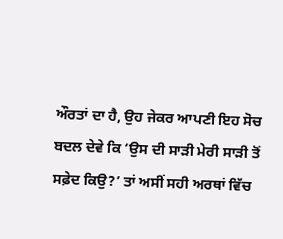ਔਰਤਾਂ ਦਾ ਹੈ, ਉਹ ਜੇਕਰ ਆਪਣੀ ਇਹ ਸੋਚ ਬਦਲ ਦੇਵੇ ਕਿ ‘ਉਸ ਦੀ ਸਾੜੀ ਮੇਰੀ ਸਾੜੀ ਤੋਂ ਸਫ਼ੇਦ ਕਿਉ?’ ਤਾਂ ਅਸੀਂ ਸਹੀ ਅਰਥਾਂ ਵਿੱਚ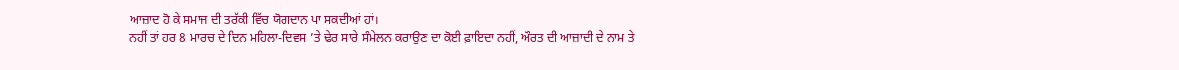ਆਜ਼ਾਦ ਹੋ ਕੇ ਸਮਾਜ ਦੀ ਤਰੱਕੀ ਵਿੱਚ ਯੋਗਦਾਨ ਪਾ ਸਕਦੀਆਂ ਹਾਂ।
ਨਹੀਂ ਤਾਂ ਹਰ 8 ਮਾਰਚ ਦੇ ਦਿਨ ਮਹਿਲਾ-ਦਿਵਸ ’ਤੇ ਢੇਰ ਸਾਰੇ ਸੰਮੇਲਨ ਕਰਾਉਣ ਦਾ ਕੋਈ ਫ਼ਾਇਦਾ ਨਹੀਂ, ਔਰਤ ਦੀ ਆਜ਼ਾਦੀ ਦੇ ਨਾਮ ਤੇ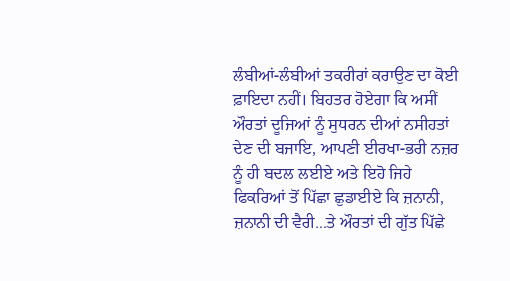ਲੰਬੀਆਂ-ਲੰਬੀਆਂ ਤਕਰੀਰਾਂ ਕਰਾਉਣ ਦਾ ਕੋਈ ਫ਼ਾਇਦਾ ਨਹੀਂ। ਬਿਹਤਰ ਹੋਏਗਾ ਕਿ ਅਸੀਂ ਔਰਤਾਂ ਦੂਜਿਆਂ ਨੂੰ ਸੁਧਰਨ ਦੀਆਂ ਨਸੀਹਤਾਂ ਦੇਣ ਦੀ ਬਜਾਇ, ਆਪਣੀ ਈਰਖਾ-ਭਰੀ ਨਜ਼ਰ ਨੂੰ ਹੀ ਬਦਲ ਲਈਏ ਅਤੇ ਇਹੋ ਜਿਹੇ ਫਿਕਰਿਆਂ ਤੋਂ ਪਿੱਛਾ ਛੁਡਾਈਏ ਕਿ ਜ਼ਨਾਨੀ, ਜ਼ਨਾਨੀ ਦੀ ਵੈਰੀ...ਤੇ ਔਰਤਾਂ ਦੀ ਗੁੱਤ ਪਿੱਛੇ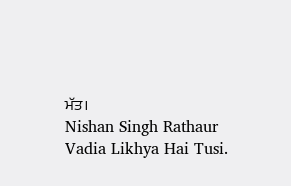ਮੱਤ।
Nishan Singh Rathaur
Vadia Likhya Hai Tusi.